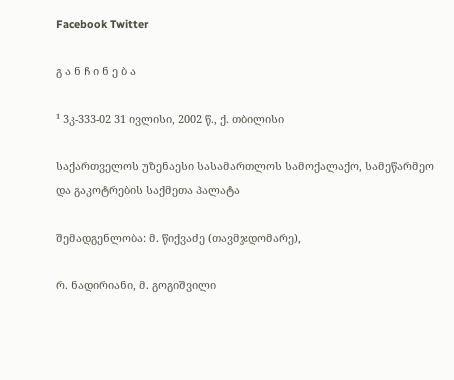Facebook Twitter

გ ა ნ ჩ ი ნ ე ბ ა

¹ 3კ-333-02 31 ივლისი, 2002 წ., ქ. თბილისი

საქართველოს უზენაესი სასამართლოს სამოქალაქო, სამეწარმეო და გაკოტრების საქმეთა პალატა

შემადგენლობა: მ. წიქვაძე (თავმჯდომარე),

რ. ნადირიანი, მ. გოგიშვილი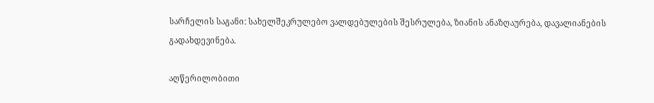სარჩელის საგანი: სახელშეკრულებო ვალდებულების შესრულება, ზიანის ანაზღაურება, დავალიანების გადახდევინება.

აღწერილობითი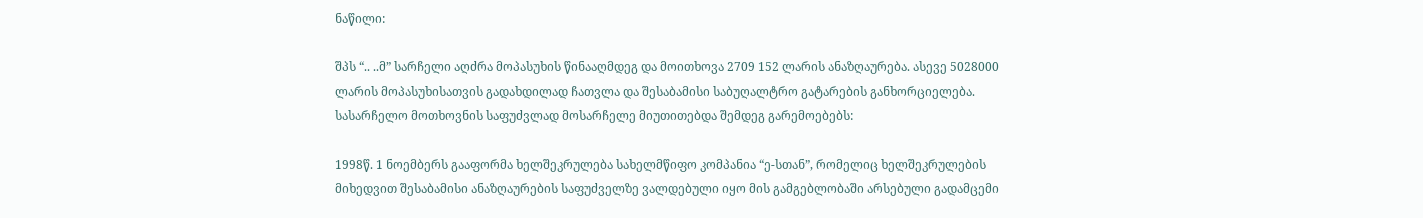ნაწილი:

შპს “.. ..მ” სარჩელი აღძრა მოპასუხის წინააღმდეგ და მოითხოვა 2709 152 ლარის ანაზღაურება. ასევე 5028000 ლარის მოპასუხისათვის გადახდილად ჩათვლა და შესაბამისი საბუღალტრო გატარების განხორციელება. სასარჩელო მოთხოვნის საფუძვლად მოსარჩელე მიუთითებდა შემდეგ გარემოებებს:

1998წ. 1 ნოემბერს გააფორმა ხელშეკრულება სახელმწიფო კომპანია “ე-სთან”, რომელიც ხელშეკრულების მიხედვით შესაბამისი ანაზღაურების საფუძველზე ვალდებული იყო მის გამგებლობაში არსებული გადამცემი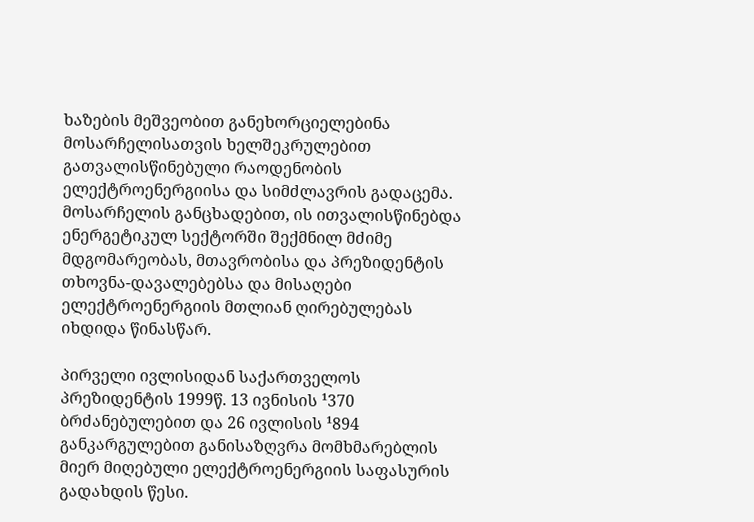ხაზების მეშვეობით განეხორციელებინა მოსარჩელისათვის ხელშეკრულებით გათვალისწინებული რაოდენობის ელექტროენერგიისა და სიმძლავრის გადაცემა. მოსარჩელის განცხადებით, ის ითვალისწინებდა ენერგეტიკულ სექტორში შექმნილ მძიმე მდგომარეობას, მთავრობისა და პრეზიდენტის თხოვნა-დავალებებსა და მისაღები ელექტროენერგიის მთლიან ღირებულებას იხდიდა წინასწარ.

პირველი ივლისიდან საქართველოს პრეზიდენტის 1999წ. 13 ივნისის ¹370 ბრძანებულებით და 26 ივლისის ¹894 განკარგულებით განისაზღვრა მომხმარებლის მიერ მიღებული ელექტროენერგიის საფასურის გადახდის წესი.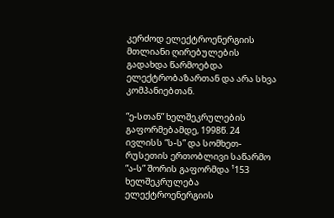კერძოდ ელექტროენერგიის მთლიანი ღირებულების გადახდა წარმოებდა ელექტრობაზართან და არა სხვა კომპანიებთან.

“ე-სთან” ხელშეკრულების გაფორმებამდე, 1998წ. 24 ივლისს “ს-ს” და სომხეთ-რუსეთის ერთობლივი საწარმო “ა-ს” შორის გაფორმდა ¹153 ხელშეკრულება ელექტროენერგიის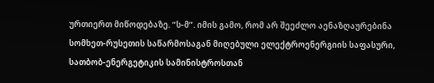ურთიერთ მიწოდებაზე. “ს-მ”. იმის გამო, რომ არ შეეძლო აენაზღაურებინა სომხეთ-რუსეთის საწარმოსაგან მიღებული ელექტროენერგიის საფასური, სათბობ-ენერგეტიკის სამინისტროსთან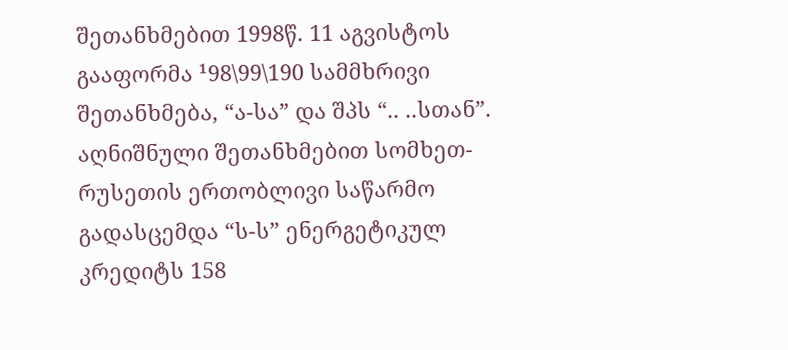შეთანხმებით 1998წ. 11 აგვისტოს გააფორმა ¹98\99\190 სამმხრივი შეთანხმება, “ა-სა” და შპს “.. ..სთან”. აღნიშნული შეთანხმებით სომხეთ-რუსეთის ერთობლივი საწარმო გადასცემდა “ს-ს” ენერგეტიკულ კრედიტს 158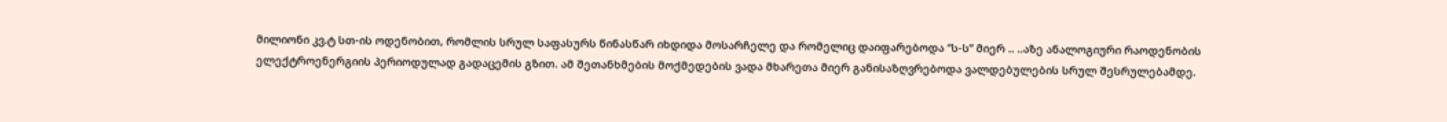მილიონი კვ.ტ სთ-ის ოდენობით, რომლის სრულ საფასურს წინასწარ იხდიდა მოსარჩელე და რომელიც დაიფარებოდა “ს-ს” მიერ .. ..აზე ანალოგიური რაოდენობის ელექტროენერგიის პერიოდულად გადაცემის გზით. ამ შეთანხმების მოქმედების ვადა მხარეთა მიერ განისაზღვრებოდა ვალდებულების სრულ შესრულებამდე.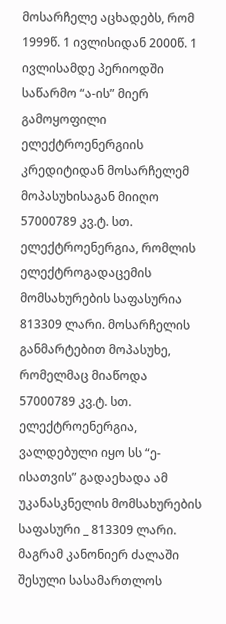მოსარჩელე აცხადებს, რომ 1999წ. 1 ივლისიდან 2000წ. 1 ივლისამდე პერიოდში საწარმო “ა-ის” მიერ გამოყოფილი ელექტროენერგიის კრედიტიდან მოსარჩელემ მოპასუხისაგან მიიღო 57000789 კვ.ტ. სთ. ელექტროენერგია, რომლის ელექტროგადაცემის მომსახურების საფასურია 813309 ლარი. მოსარჩელის განმარტებით მოპასუხე, რომელმაც მიაწოდა 57000789 კვ.ტ. სთ. ელექტროენერგია, ვალდებული იყო სს “ე-ისათვის” გადაეხადა ამ უკანასკნელის მომსახურების საფასური _ 813309 ლარი. მაგრამ კანონიერ ძალაში შესული სასამართლოს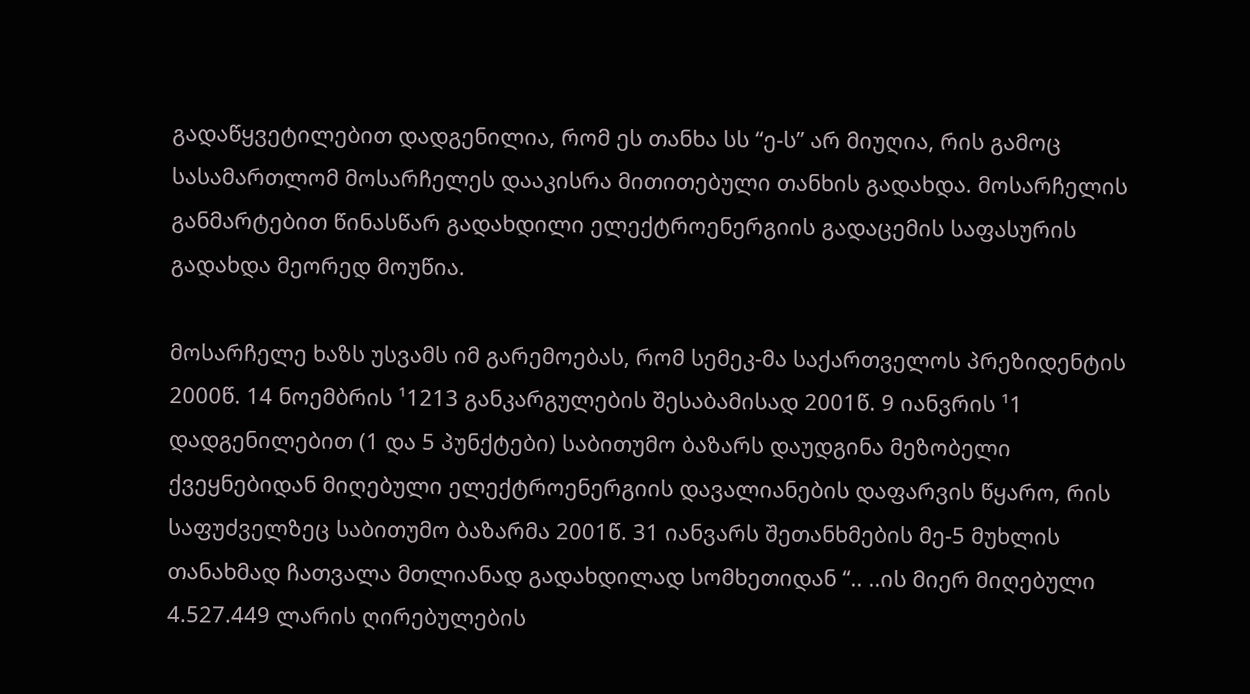გადაწყვეტილებით დადგენილია, რომ ეს თანხა სს “ე-ს” არ მიუღია, რის გამოც სასამართლომ მოსარჩელეს დააკისრა მითითებული თანხის გადახდა. მოსარჩელის განმარტებით წინასწარ გადახდილი ელექტროენერგიის გადაცემის საფასურის გადახდა მეორედ მოუწია.

მოსარჩელე ხაზს უსვამს იმ გარემოებას, რომ სემეკ-მა საქართველოს პრეზიდენტის 2000წ. 14 ნოემბრის ¹1213 განკარგულების შესაბამისად 2001წ. 9 იანვრის ¹1 დადგენილებით (1 და 5 პუნქტები) საბითუმო ბაზარს დაუდგინა მეზობელი ქვეყნებიდან მიღებული ელექტროენერგიის დავალიანების დაფარვის წყარო, რის საფუძველზეც საბითუმო ბაზარმა 2001წ. 31 იანვარს შეთანხმების მე-5 მუხლის თანახმად ჩათვალა მთლიანად გადახდილად სომხეთიდან “.. ..ის მიერ მიღებული 4.527.449 ლარის ღირებულების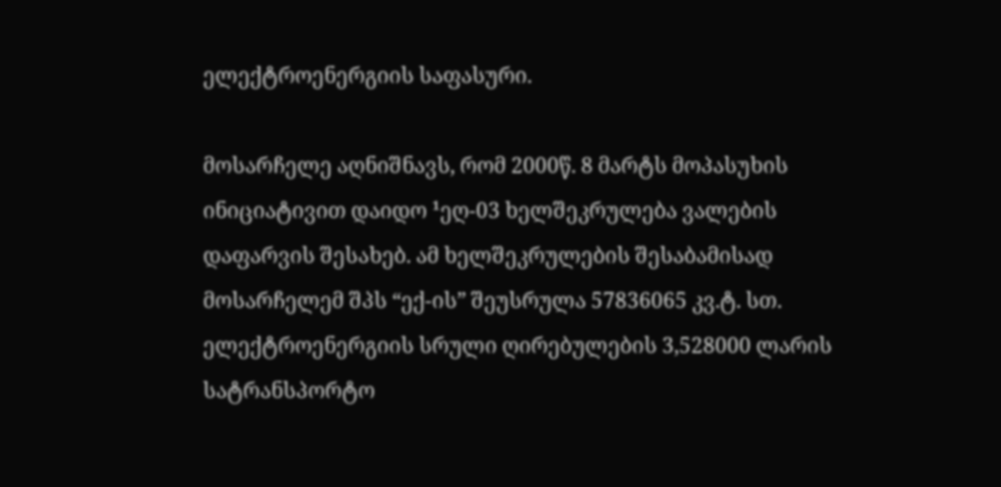ელექტროენერგიის საფასური.

მოსარჩელე აღნიშნავს, რომ 2000წ. 8 მარტს მოპასუხის ინიციატივით დაიდო ¹ეღ-03 ხელშეკრულება ვალების დაფარვის შესახებ. ამ ხელშეკრულების შესაბამისად მოსარჩელემ შპს “ექ-ის” შეუსრულა 57836065 კვ.ტ. სთ. ელექტროენერგიის სრული ღირებულების 3,528000 ლარის სატრანსპორტო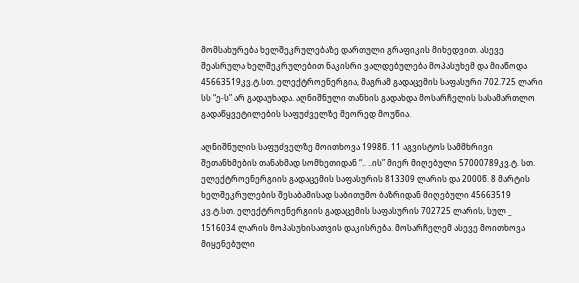მომსახურება ხელშეკრულებაზე დართული გრაფიკის მიხედვით. ასევე შეასრულა ხელშეკრულებით ნაკისრი ვალდებულება მოპასუხემ და მიაწოდა 45663519კვ.ტ.სთ. ელექტროენერგია, მაგრამ გადაცემის საფასური 702.725 ლარი სს “ე-ს” არ გადაუხადა. აღნიშნული თანხის გადახდა მოსარჩელის სასამართლო გადაწყვეტილების საფუძველზე მეორედ მოუწია.

აღნიშნულის საფუძველზე მოითხოვა 1998წ. 11 აგვისტოს სამმხრივი შეთანხმების თანახმად სომხეთიდან “.. ..ის” მიერ მიღებული 57000789კვ.ტ. სთ. ელექტროენერგიის გადაცემის საფასურის 813309 ლარის და 2000წ. 8 მარტის ხელშეკრულების შესაბამისად საბითუმო ბაზრიდან მიღებული 45663519 კვ.ტ.სთ. ელექტროენერგიის გადაცემის საფასურის 702725 ლარის, სულ _ 1516034 ლარის მოპასუხისათვის დაკისრება. მოსარჩელემ ასევე მოითხოვა მიყენებული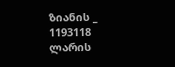ზიანის _ 1193118 ლარის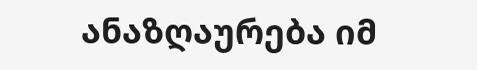ანაზღაურება იმ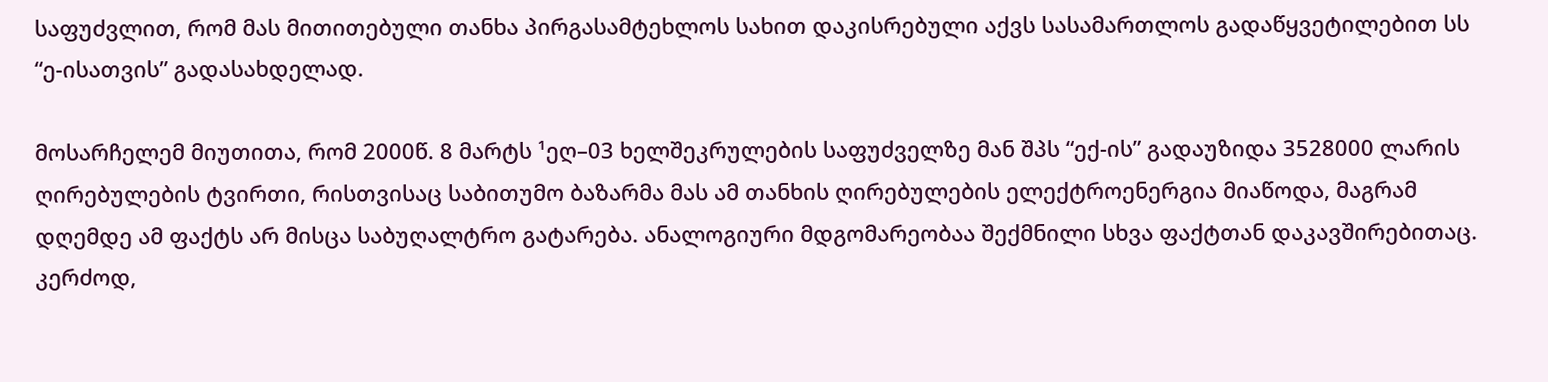საფუძვლით, რომ მას მითითებული თანხა პირგასამტეხლოს სახით დაკისრებული აქვს სასამართლოს გადაწყვეტილებით სს “ე-ისათვის” გადასახდელად.

მოსარჩელემ მიუთითა, რომ 2000წ. 8 მარტს ¹ეღ–03 ხელშეკრულების საფუძველზე მან შპს “ექ-ის” გადაუზიდა 3528000 ლარის ღირებულების ტვირთი, რისთვისაც საბითუმო ბაზარმა მას ამ თანხის ღირებულების ელექტროენერგია მიაწოდა, მაგრამ დღემდე ამ ფაქტს არ მისცა საბუღალტრო გატარება. ანალოგიური მდგომარეობაა შექმნილი სხვა ფაქტთან დაკავშირებითაც. კერძოდ,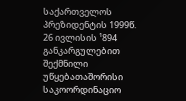საქართველოს პრეზიდენტის 1999წ. 26 ივლისის ¹894 განკარგულებით შექმნილი უწყებათაშორისი საკოორდინაციო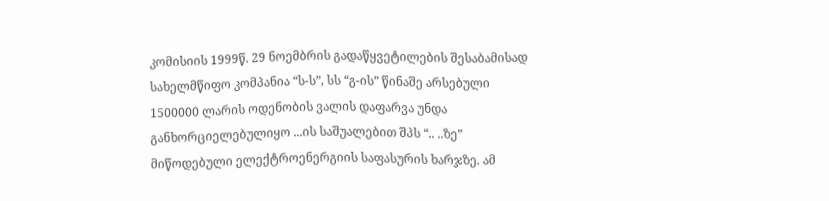კომისიის 1999წ. 29 ნოემბრის გადაწყვეტილების შესაბამისად სახელმწიფო კომპანია “ს-ს”, სს “გ-ის” წინაშე არსებული 1500000 ლარის ოდენობის ვალის დაფარვა უნდა განხორციელებულიყო ...ის საშუალებით შპს “.. ..ზე” მიწოდებული ელექტროენერგიის საფასურის ხარჯზე. ამ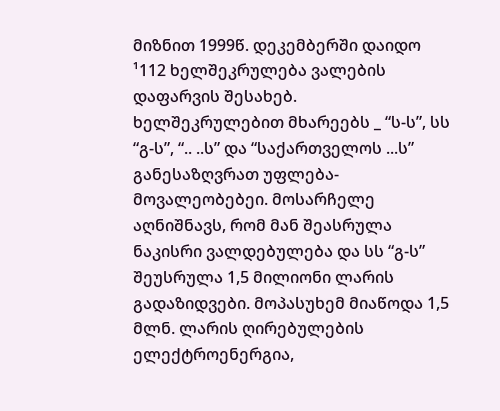მიზნით 1999წ. დეკემბერში დაიდო ¹112 ხელშეკრულება ვალების დაფარვის შესახებ. ხელშეკრულებით მხარეებს _ “ს-ს”, სს “გ-ს”, “.. ..ს” და “საქართველოს ...ს” განესაზღვრათ უფლება-მოვალეობებეი. მოსარჩელე აღნიშნავს, რომ მან შეასრულა ნაკისრი ვალდებულება და სს “გ-ს” შეუსრულა 1,5 მილიონი ლარის გადაზიდვები. მოპასუხემ მიაწოდა 1,5 მლნ. ლარის ღირებულების ელექტროენერგია,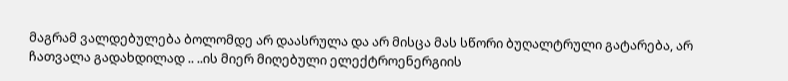მაგრამ ვალდებულება ბოლომდე არ დაასრულა და არ მისცა მას სწორი ბუღალტრული გატარება, არ ჩათვალა გადახდილად .. ..ის მიერ მიღებული ელექტროენერგიის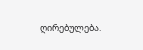ღირებულება.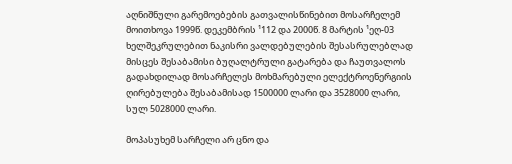აღნიშნული გარემოებების გათვალისწინებით მოსარჩელემ მოითხოვა 1999წ. დეკემბრის ¹112 და 2000წ. 8 მარტის ¹ეღ-03 ხელშეკრულებით ნაკისრი ვალდებულების შესასრულებლად მისცეს შესაბამისი ბუღალტრული გატარება და ჩაუთვალოს გადახდილად მოსარჩელეს მოხმარებული ელექტროენერგიის ღირებულება შესაბამისად 1500000 ლარი და 3528000 ლარი, სულ 5028000 ლარი.

მოპასუხემ სარჩელი არ ცნო და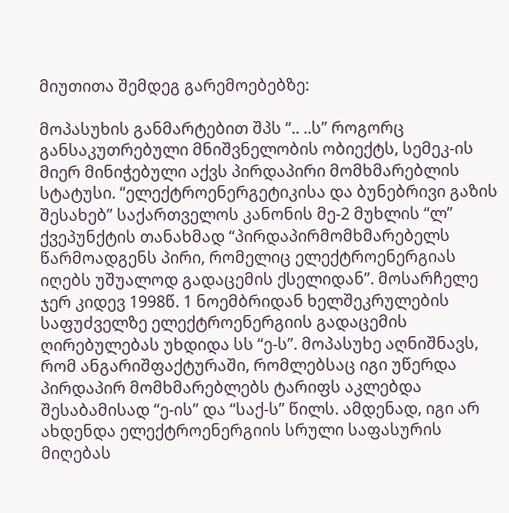მიუთითა შემდეგ გარემოებებზე:

მოპასუხის განმარტებით შპს “.. ..ს” როგორც განსაკუთრებული მნიშვნელობის ობიექტს, სემეკ-ის მიერ მინიჭებული აქვს პირდაპირი მომხმარებლის სტატუსი. “ელექტროენერგეტიკისა და ბუნებრივი გაზის შესახებ” საქართველოს კანონის მე-2 მუხლის “ლ” ქვეპუნქტის თანახმად “პირდაპირმომხმარებელს წარმოადგენს პირი, რომელიც ელექტროენერგიას იღებს უშუალოდ გადაცემის ქსელიდან”. მოსარჩელე ჯერ კიდევ 1998წ. 1 ნოემბრიდან ხელშეკრულების საფუძველზე ელექტროენერგიის გადაცემის ღირებულებას უხდიდა სს “ე-ს”. მოპასუხე აღნიშნავს, რომ ანგარიშფაქტურაში, რომლებსაც იგი უწერდა პირდაპირ მომხმარებლებს ტარიფს აკლებდა შესაბამისად “ე-ის” და “საქ-ს” წილს. ამდენად, იგი არ ახდენდა ელექტროენერგიის სრული საფასურის მიღებას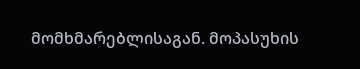მომხმარებლისაგან. მოპასუხის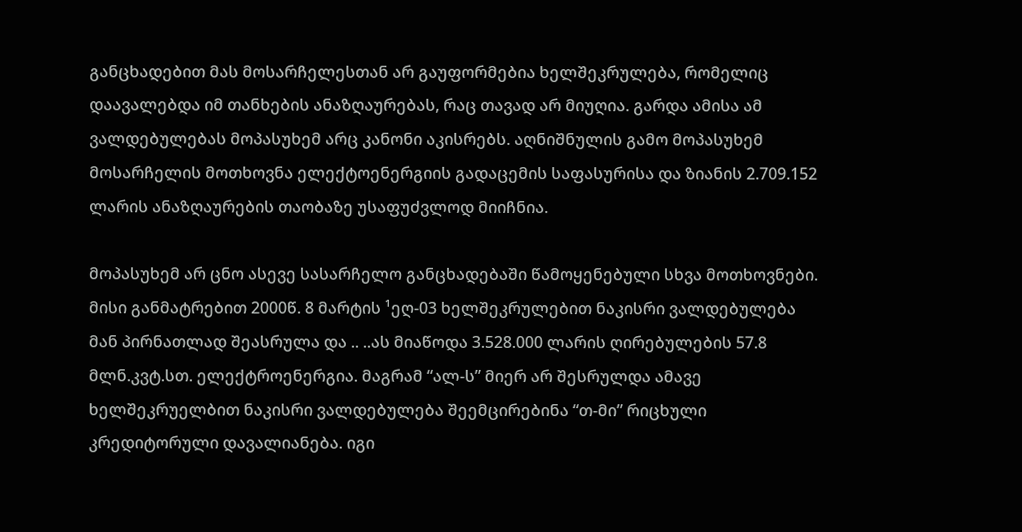განცხადებით მას მოსარჩელესთან არ გაუფორმებია ხელშეკრულება, რომელიც დაავალებდა იმ თანხების ანაზღაურებას, რაც თავად არ მიუღია. გარდა ამისა ამ ვალდებულებას მოპასუხემ არც კანონი აკისრებს. აღნიშნულის გამო მოპასუხემ მოსარჩელის მოთხოვნა ელექტოენერგიის გადაცემის საფასურისა და ზიანის 2.709.152 ლარის ანაზღაურების თაობაზე უსაფუძვლოდ მიიჩნია.

მოპასუხემ არ ცნო ასევე სასარჩელო განცხადებაში წამოყენებული სხვა მოთხოვნები. მისი განმატრებით 2000წ. 8 მარტის ¹ეღ-03 ხელშეკრულებით ნაკისრი ვალდებულება მან პირნათლად შეასრულა და .. ..ას მიაწოდა 3.528.000 ლარის ღირებულების 57.8 მლნ.კვტ.სთ. ელექტროენერგია. მაგრამ “ალ-ს” მიერ არ შესრულდა ამავე ხელშეკრუელბით ნაკისრი ვალდებულება შეემცირებინა “თ-მი” რიცხული კრედიტორული დავალიანება. იგი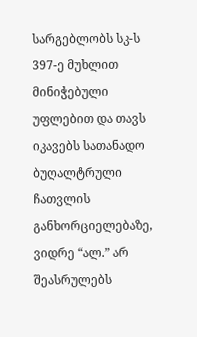სარგებლობს სკ-ს 397-ე მუხლით მინიჭებული უფლებით და თავს იკავებს სათანადო ბუღალტრული ჩათვლის განხორციელებაზე, ვიდრე “ალ.” არ შეასრულებს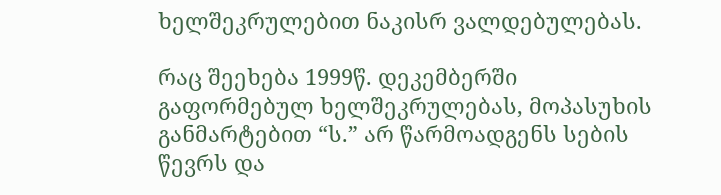ხელშეკრულებით ნაკისრ ვალდებულებას.

რაც შეეხება 1999წ. დეკემბერში გაფორმებულ ხელშეკრულებას, მოპასუხის განმარტებით “ს.” არ წარმოადგენს სების წევრს და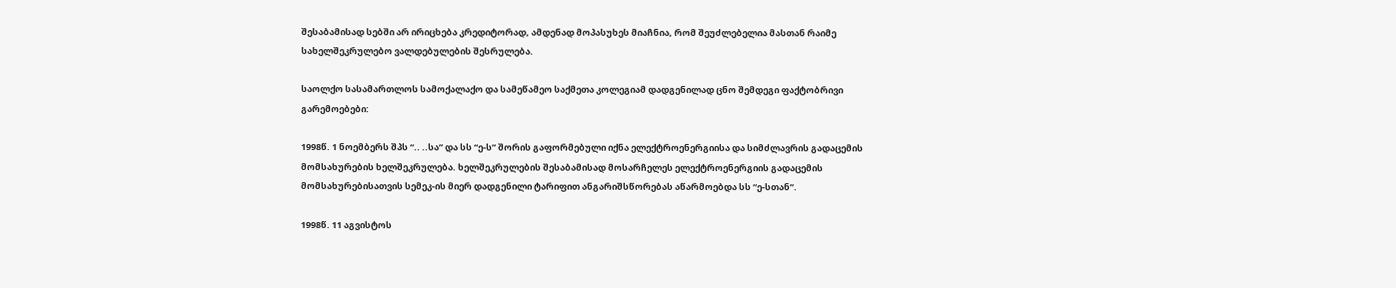შესაბამისად სებში არ ირიცხება კრედიტორად, ამდენად მოპასუხეს მიაჩნია, რომ შეუძლებელია მასთან რაიმე სახელშეკრულებო ვალდებულების შესრულება.

საოლქო სასამართლოს სამოქალაქო და სამეწამეო საქმეთა კოლეგიამ დადგენილად ცნო შემდეგი ფაქტობრივი გარემოებები:

1998წ. 1 ნოემბერს შპს “.. ..სა” და სს “ე-ს” შორის გაფორმებული იქნა ელექტროენერგიისა და სიმძლავრის გადაცემის მომსახურების ხელშეკრულება. ხელშეკრულების შესაბამისად მოსარჩელეს ელექტროენერგიის გადაცემის მომსახურებისათვის სემეკ-ის მიერ დადგენილი ტარიფით ანგარიშსწორებას აწარმოებდა სს “ე-სთან”.

1998წ. 11 აგვისტოს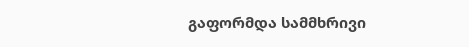გაფორმდა სამმხრივი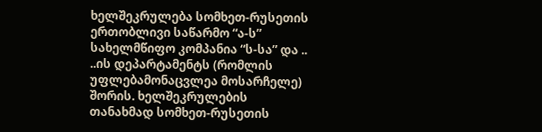ხელშეკრულება სომხეთ-რუსეთის ერთობლივი საწარმო “ა-ს” სახელმწიფო კომპანია “ს-სა” და .. ..ის დეპარტამენტს (რომლის უფლებამონაცვლეა მოსარჩელე) შორის. ხელშეკრულების თანახმად სომხეთ-რუსეთის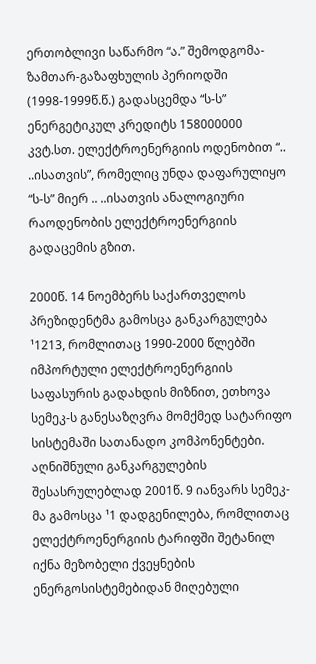ერთობლივი საწარმო “ა.” შემოდგომა-ზამთარ-გაზაფხულის პერიოდში (1998-1999წ.წ.) გადასცემდა “ს-ს” ენერგეტიკულ კრედიტს 158000000 კვტ.სთ. ელექტროენერგიის ოდენობით “.. ..ისათვის”, რომელიც უნდა დაფარულიყო “ს-ს” მიერ .. ..ისათვის ანალოგიური რაოდენობის ელექტროენერგიის გადაცემის გზით.

2000წ. 14 ნოემბერს საქართველოს პრეზიდენტმა გამოსცა განკარგულება ¹1213, რომლითაც 1990-2000 წლებში იმპორტული ელექტროენერგიის საფასურის გადახდის მიზნით, ეთხოვა სემეკ-ს განესაზღვრა მომქმედ სატარიფო სისტემაში სათანადო კომპონენტები. აღნიშნული განკარგულების შესასრულებლად 2001წ. 9 იანვარს სემეკ-მა გამოსცა ¹1 დადგენილება, რომლითაც ელექტროენერგიის ტარიფში შეტანილ იქნა მეზობელი ქვეყნების ენერგოსისტემებიდან მიღებული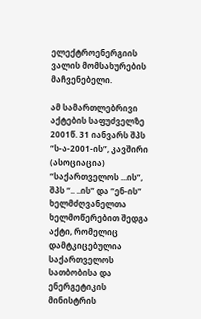ელექტროენერგიის ვალის მომსახურების მაჩვენებელი.

ამ სამართლებრივი აქტების საფუძველზე 2001წ. 31 იანვარს შპს “ს-ა-2001-ის”, კავშირი (ასოციაცია) “საქართველოს ...ის”, შპს “.. ..ის” და “ენ-ის” ხელმძღვანელთა ხელმოწერებით შედგა აქტი, რომელიც დამტკიცებულია საქართველოს სათბობისა და ენერგეტიკის მინისტრის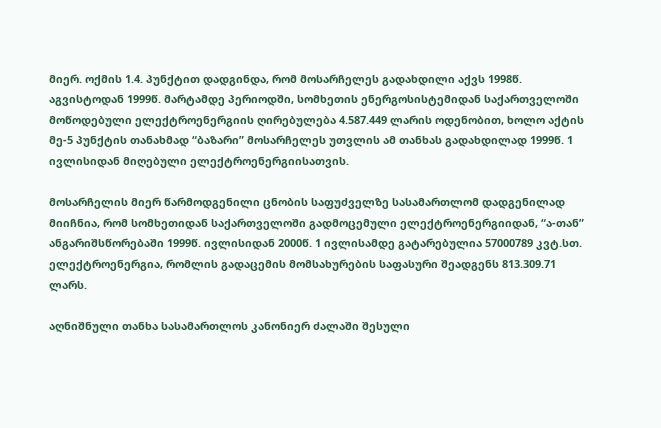მიერ. ოქმის 1.4. პუნქტით დადგინდა, რომ მოსარჩელეს გადახდილი აქვს 1998წ. აგვისტოდან 1999წ. მარტამდე პერიოდში, სომხეთის ენერგოსისტემიდან საქართველოში მოწოდებული ელექტროენერგიის ღირებულება 4.587.449 ლარის ოდენობით, ხოლო აქტის მე-5 პუნქტის თანახმად “ბაზარი” მოსარჩელეს უთვლის ამ თანხას გადახდილად 1999წ. 1 ივლისიდან მიღებული ელექტროენერგიისათვის.

მოსარჩელის მიერ წარმოდგენილი ცნობის საფუძველზე სასამართლომ დადგენილად მიიჩნია, რომ სომხეთიდან საქართველოში გადმოცემული ელექტროენერგიიდან, “ა-თან” ანგარიშსწორებაში 1999წ. ივლისიდან 2000წ. 1 ივლისამდე გატარებულია 57000789 კვტ.სთ. ელექტროენერგია, რომლის გადაცემის მომსახურების საფასური შეადგენს 813.309.71 ლარს.

აღნიშნული თანხა სასამართლოს კანონიერ ძალაში შესული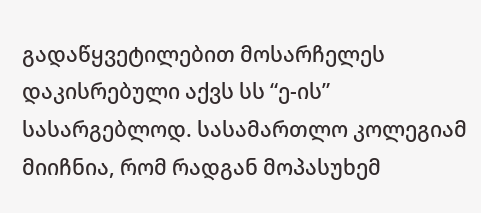გადაწყვეტილებით მოსარჩელეს დაკისრებული აქვს სს “ე-ის” სასარგებლოდ. სასამართლო კოლეგიამ მიიჩნია, რომ რადგან მოპასუხემ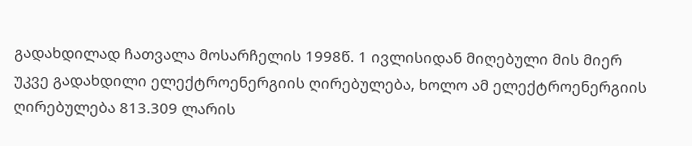გადახდილად ჩათვალა მოსარჩელის 1998წ. 1 ივლისიდან მიღებული მის მიერ უკვე გადახდილი ელექტროენერგიის ღირებულება, ხოლო ამ ელექტროენერგიის ღირებულება 813.309 ლარის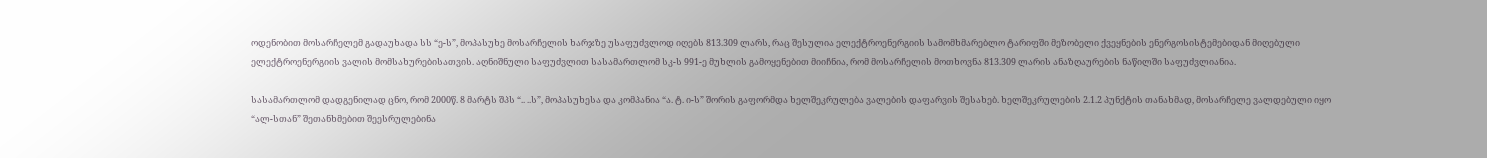ოდენობით მოსარჩელემ გადაუხადა სს “ე-ს”, მოპასუხე მოსარჩელის ხარჯზე უსაფუძვლოდ იღებს 813.309 ლარს, რაც შესულია ელექტროენერგიის სამომხმარებლო ტარიფში მეზობელი ქვეყნების ენერგოსისტემებიდან მიღებული ელექტროენერგიის ვალის მომსახურებისათვის. აღნიშნული საფუძვლით სასამართლომ სკ-ს 991-ე მუხლის გამოყენებით მიიჩნია, რომ მოსარჩელის მოთხოვნა 813.309 ლარის ანაზღაურების ნაწილში საფუძვლიანია.

სასამართლომ დადგენილად ცნო, რომ 2000წ. 8 მარტს შპს “.. ..ს”, მოპასუხესა და კომპანია “ა. ტ. ი-ს” შორის გაფორმდა ხელშეკრულება ვალების დაფარვის შესახებ. ხელშეკრულების 2.1.2 პუნქტის თანახმად, მოსარჩელე ვალდებული იყო “ალ-სთან” შეთანხმებით შეესრულებინა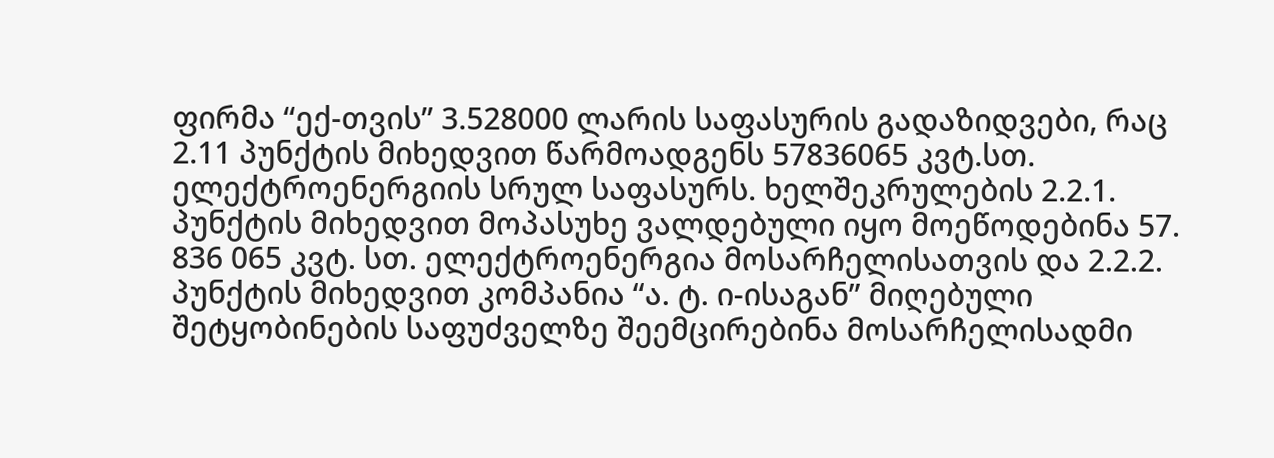ფირმა “ექ-თვის” 3.528000 ლარის საფასურის გადაზიდვები, რაც 2.11 პუნქტის მიხედვით წარმოადგენს 57836065 კვტ.სთ. ელექტროენერგიის სრულ საფასურს. ხელშეკრულების 2.2.1. პუნქტის მიხედვით მოპასუხე ვალდებული იყო მოეწოდებინა 57. 836 065 კვტ. სთ. ელექტროენერგია მოსარჩელისათვის და 2.2.2. პუნქტის მიხედვით კომპანია “ა. ტ. ი-ისაგან” მიღებული შეტყობინების საფუძველზე შეემცირებინა მოსარჩელისადმი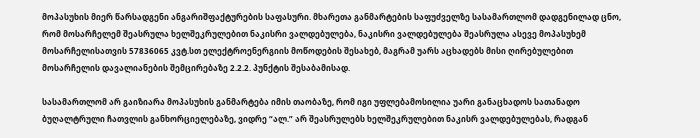მოპასუხის მიერ წარსადგენი ანგარიშფაქტურების საფასური. მხარეთა განმარტების საფუძველზე სასამართლომ დადგენილად ცნო, რომ მოსარჩელემ შეასრულა ხელშეკრულებით ნაკისრი ვალდებულება, ნაკისრი ვალდებულება შეასრულა ასევე მოპასუხემ მოსარჩელისათვის 57836065 კვტ.სთ ელექტროენერგიის მოწოდების შესახებ, მაგრამ უარს აცხადებს მისი ღირებულებით მოსარჩელის დავალიანების შემცირებაზე 2.2.2. პუნქტის შესაბამისად.

სასამართლომ არ გაიზიარა მოპასუხის განმარტება იმის თაობაზე, რომ იგი უფლებამოსილია უარი განაცხადოს სათანადო ბუღალტრული ჩათვლის განხორციელებაზე, ვიდრე “ალ.” არ შეასრულებს ხელშეკრულებით ნაკისრ ვალდებულებას, რადგან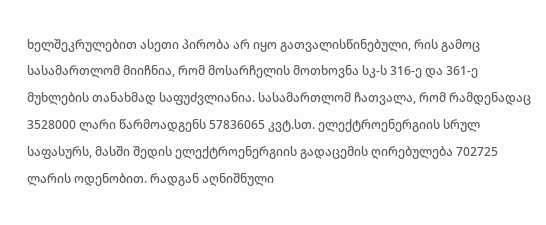ხელშეკრულებით ასეთი პირობა არ იყო გათვალისწინებული, რის გამოც სასამართლომ მიიჩნია, რომ მოსარჩელის მოთხოვნა სკ-ს 316-ე და 361-ე მუხლების თანახმად საფუძვლიანია. სასამართლომ ჩათვალა, რომ რამდენადაც 3528000 ლარი წარმოადგენს 57836065 კვტ.სთ. ელექტროენერგიის სრულ საფასურს, მასში შედის ელექტროენერგიის გადაცემის ღირებულება 702725 ლარის ოდენობით. რადგან აღნიშნული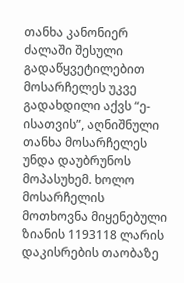თანხა კანონიერ ძალაში შესული გადაწყვეტილებით მოსარჩელეს უკვე გადახდილი აქვს “ე-ისათვის”, აღნიშნული თანხა მოსარჩელეს უნდა დაუბრუნოს მოპასუხემ. ხოლო მოსარჩელის მოთხოვნა მიყენებული ზიანის 1193118 ლარის დაკისრების თაობაზე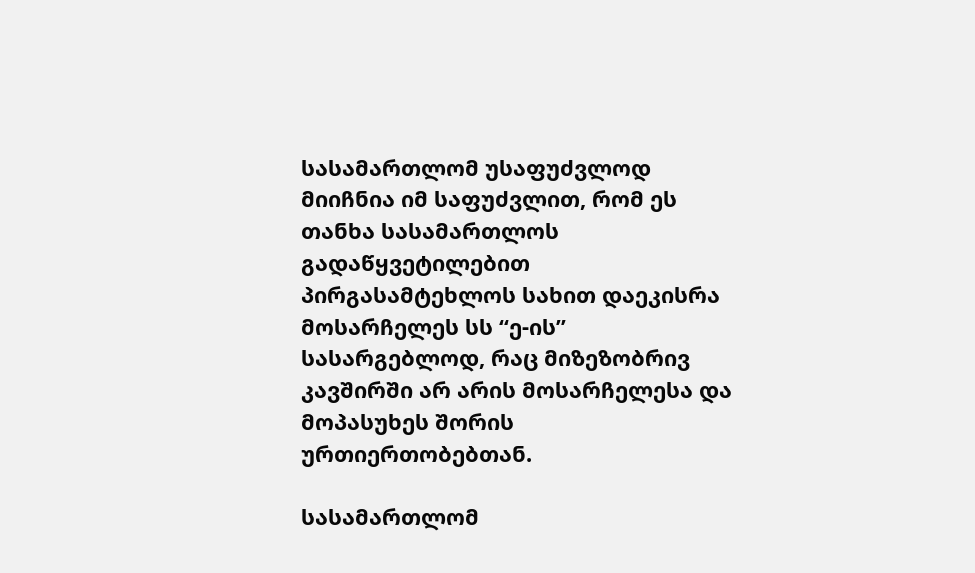სასამართლომ უსაფუძვლოდ მიიჩნია იმ საფუძვლით, რომ ეს თანხა სასამართლოს გადაწყვეტილებით პირგასამტეხლოს სახით დაეკისრა მოსარჩელეს სს “ე-ის” სასარგებლოდ, რაც მიზეზობრივ კავშირში არ არის მოსარჩელესა და მოპასუხეს შორის ურთიერთობებთან.

სასამართლომ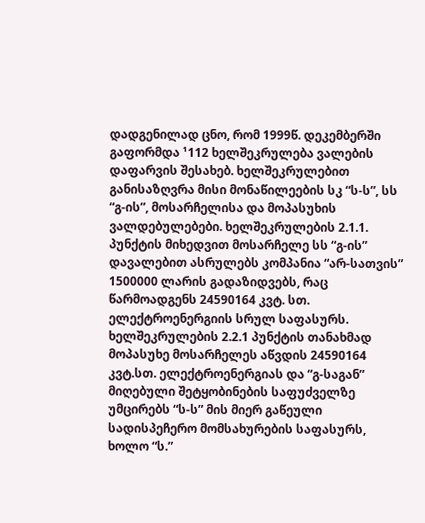დადგენილად ცნო, რომ 1999წ. დეკემბერში გაფორმდა ¹112 ხელშეკრულება ვალების დაფარვის შესახებ. ხელშეკრულებით განისაზღვრა მისი მონაწილეების სკ “ს-ს”, სს “გ-ის”, მოსარჩელისა და მოპასუხის ვალდებულებები. ხელშეკრულების 2.1.1. პუნქტის მიხედვით მოსარჩელე სს “გ-ის” დავალებით ასრულებს კომპანია “არ-სათვის” 1500000 ლარის გადაზიდვებს, რაც წარმოადგენს 24590164 კვტ. სთ. ელექტროენერგიის სრულ საფასურს. ხელშეკრულების 2.2.1 პუნქტის თანახმად მოპასუხე მოსარჩელეს აწვდის 24590164 კვტ.სთ. ელექტროენერგიას და “გ-საგან” მიღებული შეტყობინების საფუძველზე უმცირებს “ს-ს” მის მიერ გაწეული სადისპეჩერო მომსახურების საფასურს, ხოლო “ს.”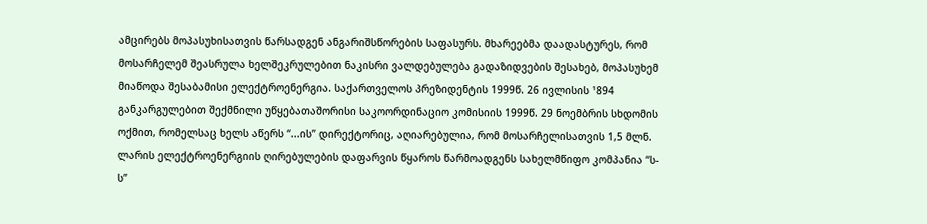ამცირებს მოპასუხისათვის წარსადგენ ანგარიშსწორების საფასურს. მხარეებმა დაადასტურეს, რომ მოსარჩელემ შეასრულა ხელშეკრულებით ნაკისრი ვალდებულება გადაზიდვების შესახებ, მოპასუხემ მიაწოდა შესაბამისი ელექტროენერგია. საქართველოს პრეზიდენტის 1999წ. 26 ივლისის ¹894 განკარგულებით შექმნილი უწყებათაშორისი საკოორდინაციო კომისიის 1999წ. 29 ნოემბრის სხდომის ოქმით, რომელსაც ხელს აწერს “...ის” დირექტორიც, აღიარებულია, რომ მოსარჩელისათვის 1,5 მლნ. ლარის ელექტროენერგიის ღირებულების დაფარვის წყაროს წარმოადგენს სახელმწიფო კომპანია “ს-ს”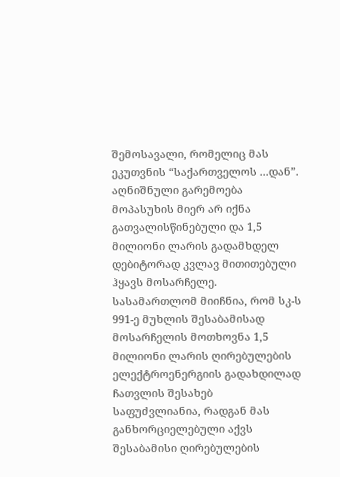შემოსავალი, რომელიც მას ეკუთვნის “საქართველოს ...დან”. აღნიშნული გარემოება მოპასუხის მიერ არ იქნა გათვალისწინებული და 1,5 მილიონი ლარის გადამხდელ დებიტორად კვლავ მითითებული ჰყავს მოსარჩელე. სასამართლომ მიიჩნია, რომ სკ-ს 991-ე მუხლის შესაბამისად მოსარჩელის მოთხოვნა 1,5 მილიონი ლარის ღირებულების ელექტროენერგიის გადახდილად ჩათვლის შესახებ საფუძვლიანია, რადგან მას განხორციელებული აქვს შესაბამისი ღირებულების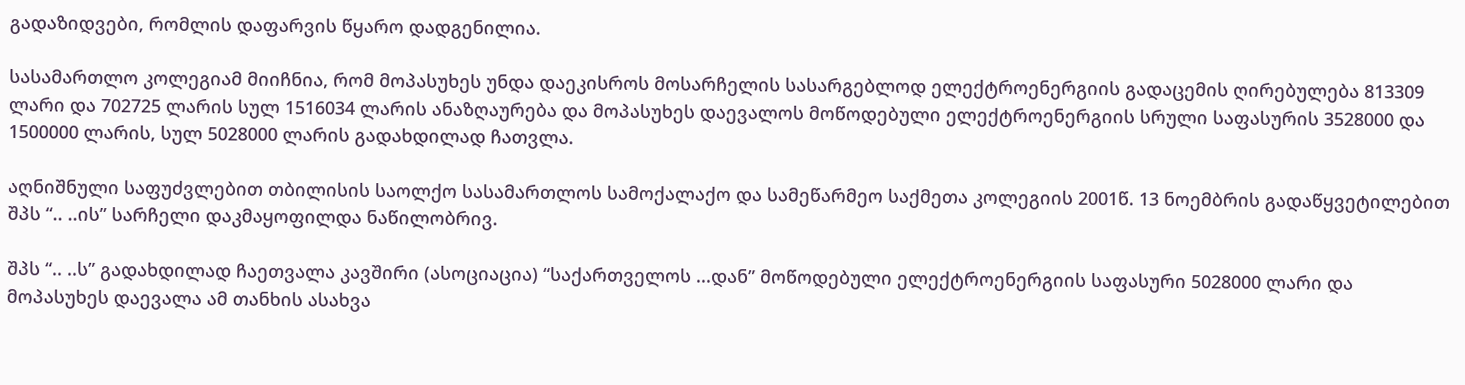გადაზიდვები, რომლის დაფარვის წყარო დადგენილია.

სასამართლო კოლეგიამ მიიჩნია, რომ მოპასუხეს უნდა დაეკისროს მოსარჩელის სასარგებლოდ ელექტროენერგიის გადაცემის ღირებულება 813309 ლარი და 702725 ლარის სულ 1516034 ლარის ანაზღაურება და მოპასუხეს დაევალოს მოწოდებული ელექტროენერგიის სრული საფასურის 3528000 და 1500000 ლარის, სულ 5028000 ლარის გადახდილად ჩათვლა.

აღნიშნული საფუძვლებით თბილისის საოლქო სასამართლოს სამოქალაქო და სამეწარმეო საქმეთა კოლეგიის 2001წ. 13 ნოემბრის გადაწყვეტილებით შპს “.. ..ის” სარჩელი დაკმაყოფილდა ნაწილობრივ.

შპს “.. ..ს” გადახდილად ჩაეთვალა კავშირი (ასოციაცია) “საქართველოს ...დან” მოწოდებული ელექტროენერგიის საფასური 5028000 ლარი და მოპასუხეს დაევალა ამ თანხის ასახვა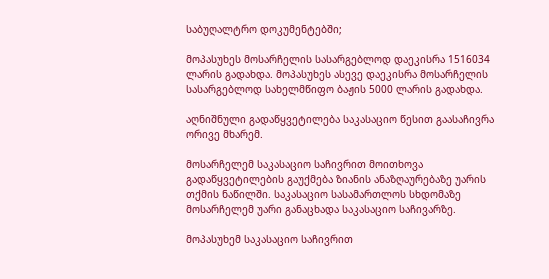საბუღალტრო დოკუმენტებში;

მოპასუხეს მოსარჩელის სასარგებლოდ დაეკისრა 1516034 ლარის გადახდა. მოპასუხეს ასევე დაეკისრა მოსარჩელის სასარგებლოდ სახელმწიფო ბაჟის 5000 ლარის გადახდა.

აღნიშნული გადაწყვეტილება საკასაციო წესით გაასაჩივრა ორივე მხარემ.

მოსარჩელემ საკასაციო საჩივრით მოითხოვა გადაწყვეტილების გაუქმება ზიანის ანაზღაურებაზე უარის თქმის ნაწილში. საკასაციო სასამართლოს სხდომაზე მოსარჩელემ უარი განაცხადა საკასაციო საჩივარზე.

მოპასუხემ საკასაციო საჩივრით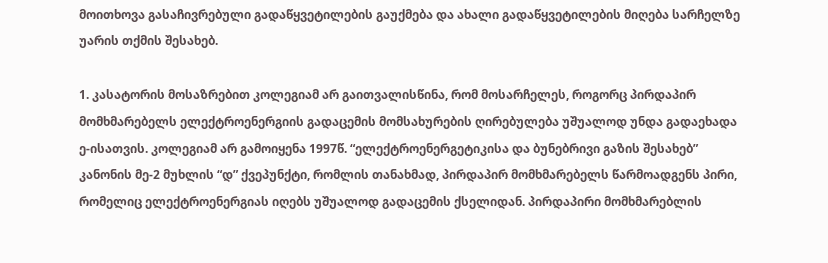მოითხოვა გასაჩივრებული გადაწყვეტილების გაუქმება და ახალი გადაწყვეტილების მიღება სარჩელზე უარის თქმის შესახებ.

1. კასატორის მოსაზრებით კოლეგიამ არ გაითვალისწინა, რომ მოსარჩელეს, როგორც პირდაპირ მომხმარებელს ელექტროენერგიის გადაცემის მომსახურების ღირებულება უშუალოდ უნდა გადაეხადა ე-ისათვის. კოლეგიამ არ გამოიყენა 1997წ. “ელექტროენერგეტიკისა და ბუნებრივი გაზის შესახებ” კანონის მე-2 მუხლის “დ” ქვეპუნქტი, რომლის თანახმად, პირდაპირ მომხმარებელს წარმოადგენს პირი, რომელიც ელექტროენერგიას იღებს უშუალოდ გადაცემის ქსელიდან. პირდაპირი მომხმარებლის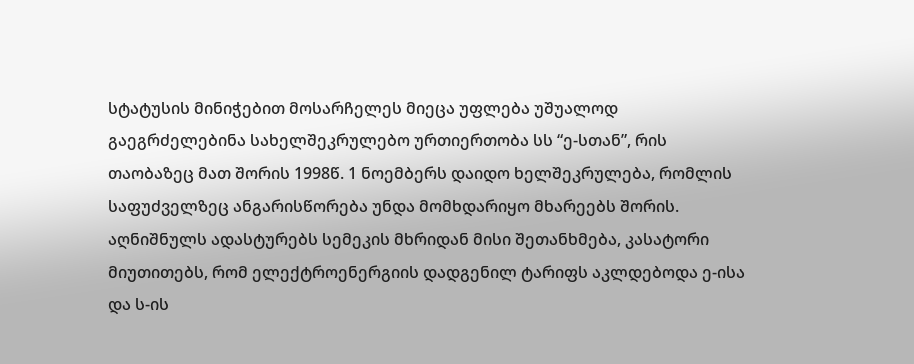სტატუსის მინიჭებით მოსარჩელეს მიეცა უფლება უშუალოდ გაეგრძელებინა სახელშეკრულებო ურთიერთობა სს “ე-სთან”, რის თაობაზეც მათ შორის 1998წ. 1 ნოემბერს დაიდო ხელშეკრულება, რომლის საფუძველზეც ანგარისწორება უნდა მომხდარიყო მხარეებს შორის. აღნიშნულს ადასტურებს სემეკის მხრიდან მისი შეთანხმება, კასატორი მიუთითებს, რომ ელექტროენერგიის დადგენილ ტარიფს აკლდებოდა ე-ისა და ს-ის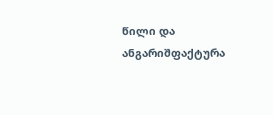წილი და ანგარიშფაქტურა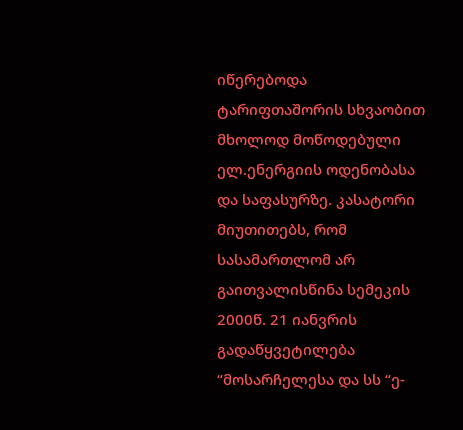იწერებოდა ტარიფთაშორის სხვაობით მხოლოდ მოწოდებული ელ.ენერგიის ოდენობასა და საფასურზე. კასატორი მიუთითებს, რომ სასამართლომ არ გაითვალისწინა სემეკის 2000წ. 21 იანვრის გადაწყვეტილება “მოსარჩელესა და სს “ე-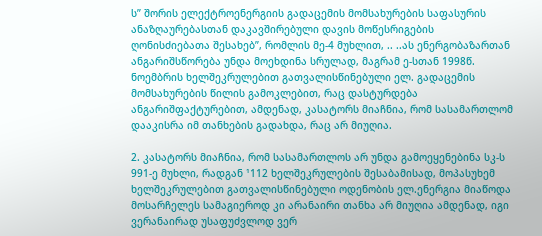ს” შორის ელექტროენერგიის გადაცემის მომსახურების საფასურის ანაზღაურებასთან დაკავშირებული დავის მოწესრიგების ღონისძიებათა შესახებ”, რომლის მე-4 მუხლით, .. ..ას ენერგობაზართან ანგარიშსწორება უნდა მოეხდინა სრულად, მაგრამ ე-სთან 1998წ. ნოემბრის ხელშეკრულებით გათვალისწინებული ელ. გადაცემის მომსახურების წილის გამოკლებით, რაც დასტურდება ანგარიშფაქტურებით, ამდენად, კასატორს მიაჩნია, რომ სასამართლომ დააკისრა იმ თანხების გადახდა, რაც არ მიუღია.

2. კასატორს მიაჩნია, რომ სასამართლოს არ უნდა გამოეყენებინა სკ-ს 991-ე მუხლი, რადგან ¹112 ხელშეკრულების შესაბამისად, მოპასუხემ ხელშეკრულებით გათვალისწინებული ოდენობის ელ.ენერგია მიაწოდა მოსარჩელეს სამაგიეროდ კი არანაირი თანხა არ მიუღია ამდენად, იგი ვერანაირად უსაფუძვლოდ ვერ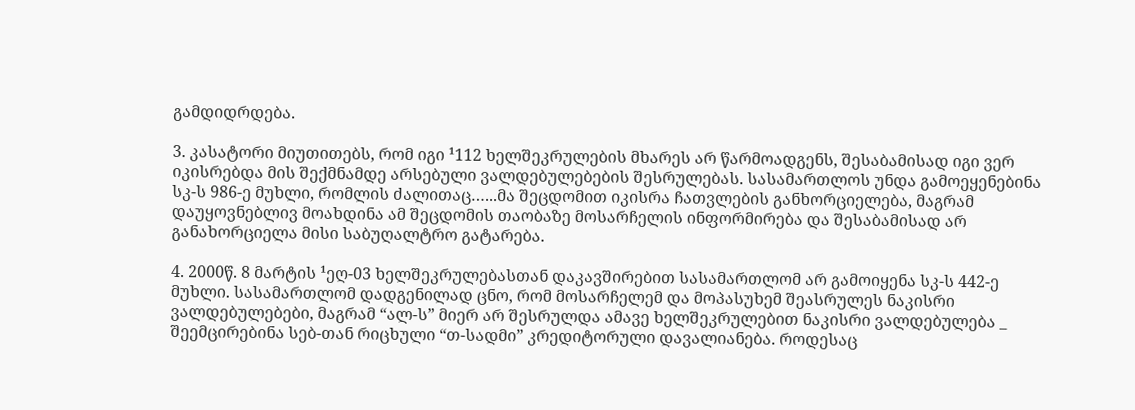გამდიდრდება.

3. კასატორი მიუთითებს, რომ იგი ¹112 ხელშეკრულების მხარეს არ წარმოადგენს, შესაბამისად იგი ვერ იკისრებდა მის შექმნამდე არსებული ვალდებულებების შესრულებას. სასამართლოს უნდა გამოეყენებინა სკ-ს 986-ე მუხლი, რომლის ძალითაც…...მა შეცდომით იკისრა ჩათვლების განხორციელება, მაგრამ დაუყოვნებლივ მოახდინა ამ შეცდომის თაობაზე მოსარჩელის ინფორმირება და შესაბამისად არ განახორციელა მისი საბუღალტრო გატარება.

4. 2000წ. 8 მარტის ¹ეღ-03 ხელშეკრულებასთან დაკავშირებით სასამართლომ არ გამოიყენა სკ-ს 442-ე მუხლი. სასამართლომ დადგენილად ცნო, რომ მოსარჩელემ და მოპასუხემ შეასრულეს ნაკისრი ვალდებულებები, მაგრამ “ალ-ს” მიერ არ შესრულდა ამავე ხელშეკრულებით ნაკისრი ვალდებულება _ შეემცირებინა სებ-თან რიცხული “თ-სადმი” კრედიტორული დავალიანება. როდესაც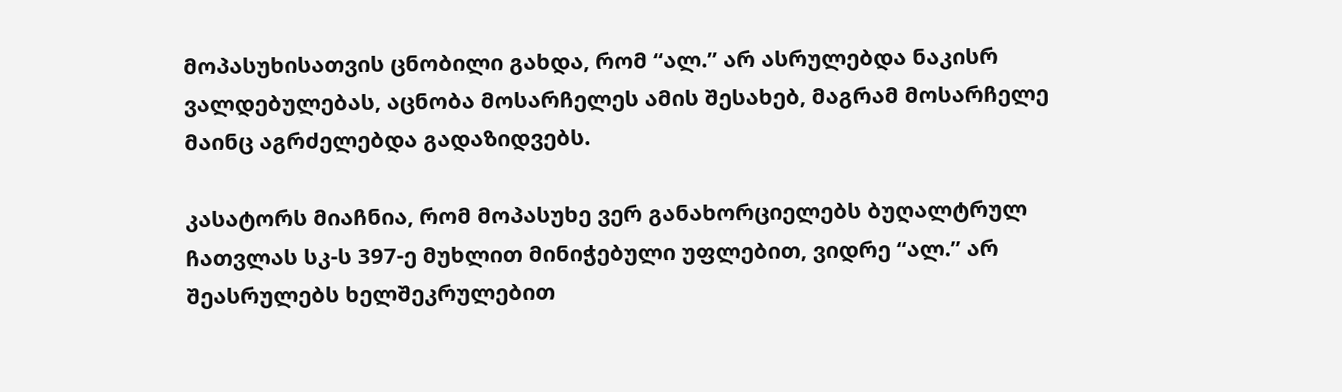მოპასუხისათვის ცნობილი გახდა, რომ “ალ.” არ ასრულებდა ნაკისრ ვალდებულებას, აცნობა მოსარჩელეს ამის შესახებ, მაგრამ მოსარჩელე მაინც აგრძელებდა გადაზიდვებს.

კასატორს მიაჩნია, რომ მოპასუხე ვერ განახორციელებს ბუღალტრულ ჩათვლას სკ-ს 397-ე მუხლით მინიჭებული უფლებით, ვიდრე “ალ.” არ შეასრულებს ხელშეკრულებით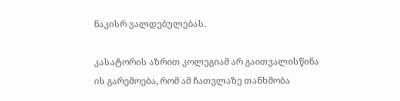ნაკისრ ვალდებულებას.

კასატორის აზრით კოლეგიამ არ გაითვალისწინა ის გარემოება, რომ ამ ჩათვლაზე თანხმობა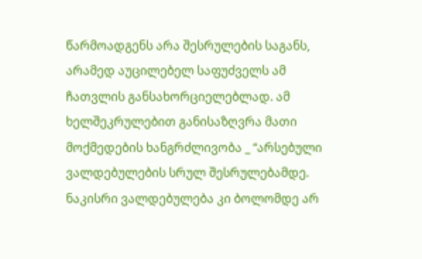წარმოადგენს არა შესრულების საგანს, არამედ აუცილებელ საფუძველს ამ ჩათვლის განსახორციელებლად. ამ ხელშეკრულებით განისაზღვრა მათი მოქმედების ხანგრძლივობა _ “არსებული ვალდებულების სრულ შესრულებამდე. ნაკისრი ვალდებულება კი ბოლომდე არ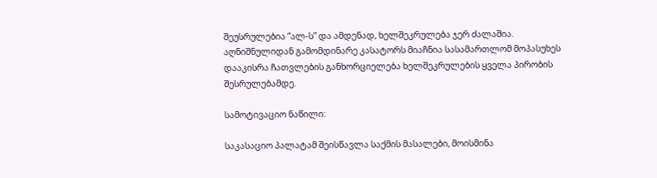შეუსრულებია “ალ-ს” და ამდენად, ხელშეკრულება ჯერ ძალაშია. აღნიშნულიდან გამომდინარე კასატორს მიაჩნია სასამართლომ მოპასუხეს დააკისრა ჩათვლების განხორციელება ხელშეკრულების ყველა პირობის შესრულებამდე.

სამოტივაციო ნაწილი:

საკასაციო პალატამ შეისწავლა საქმის მასალები, მოისმინა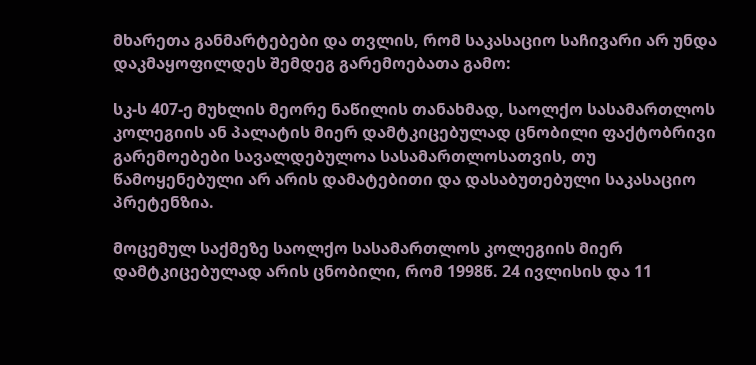მხარეთა განმარტებები და თვლის, რომ საკასაციო საჩივარი არ უნდა დაკმაყოფილდეს შემდეგ გარემოებათა გამო:

სკ-ს 407-ე მუხლის მეორე ნაწილის თანახმად, საოლქო სასამართლოს კოლეგიის ან პალატის მიერ დამტკიცებულად ცნობილი ფაქტობრივი გარემოებები სავალდებულოა სასამართლოსათვის, თუ წამოყენებული არ არის დამატებითი და დასაბუთებული საკასაციო პრეტენზია.

მოცემულ საქმეზე საოლქო სასამართლოს კოლეგიის მიერ დამტკიცებულად არის ცნობილი, რომ 1998წ. 24 ივლისის და 11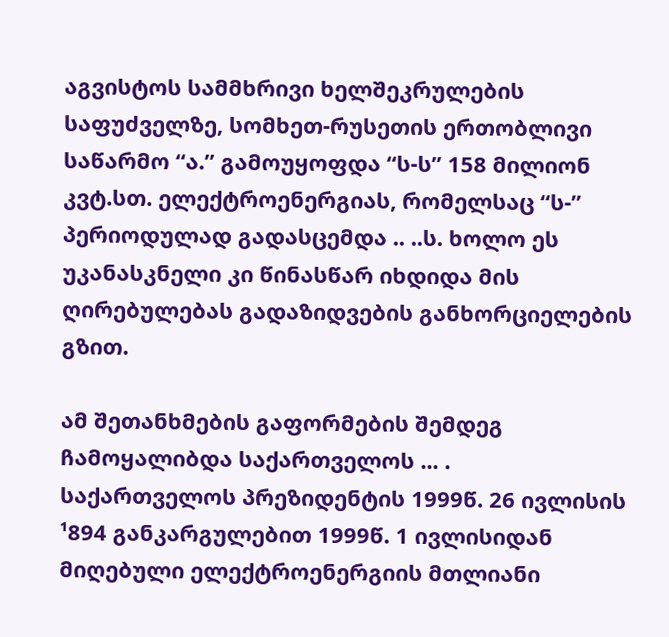აგვისტოს სამმხრივი ხელშეკრულების საფუძველზე, სომხეთ-რუსეთის ერთობლივი საწარმო “ა.” გამოუყოფდა “ს-ს” 158 მილიონ კვტ.სთ. ელექტროენერგიას, რომელსაც “ს-” პერიოდულად გადასცემდა .. ..ს. ხოლო ეს უკანასკნელი კი წინასწარ იხდიდა მის ღირებულებას გადაზიდვების განხორციელების გზით.

ამ შეთანხმების გაფორმების შემდეგ ჩამოყალიბდა საქართველოს ... . საქართველოს პრეზიდენტის 1999წ. 26 ივლისის ¹894 განკარგულებით 1999წ. 1 ივლისიდან მიღებული ელექტროენერგიის მთლიანი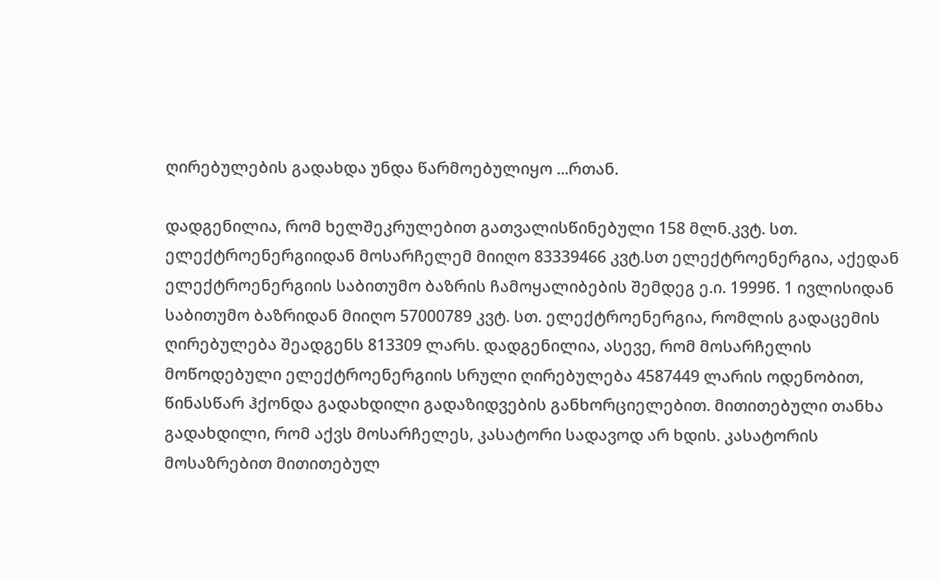ღირებულების გადახდა უნდა წარმოებულიყო ...რთან.

დადგენილია, რომ ხელშეკრულებით გათვალისწინებული 158 მლნ.კვტ. სთ. ელექტროენერგიიდან მოსარჩელემ მიიღო 83339466 კვტ.სთ ელექტროენერგია, აქედან ელექტროენერგიის საბითუმო ბაზრის ჩამოყალიბების შემდეგ ე.ი. 1999წ. 1 ივლისიდან საბითუმო ბაზრიდან მიიღო 57000789 კვტ. სთ. ელექტროენერგია, რომლის გადაცემის ღირებულება შეადგენს 813309 ლარს. დადგენილია, ასევე, რომ მოსარჩელის მოწოდებული ელექტროენერგიის სრული ღირებულება 4587449 ლარის ოდენობით, წინასწარ ჰქონდა გადახდილი გადაზიდვების განხორციელებით. მითითებული თანხა გადახდილი, რომ აქვს მოსარჩელეს, კასატორი სადავოდ არ ხდის. კასატორის მოსაზრებით მითითებულ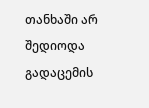თანხაში არ შედიოდა გადაცემის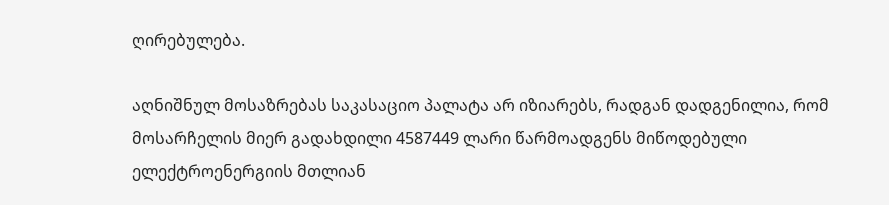ღირებულება.

აღნიშნულ მოსაზრებას საკასაციო პალატა არ იზიარებს, რადგან დადგენილია, რომ მოსარჩელის მიერ გადახდილი 4587449 ლარი წარმოადგენს მიწოდებული ელექტროენერგიის მთლიან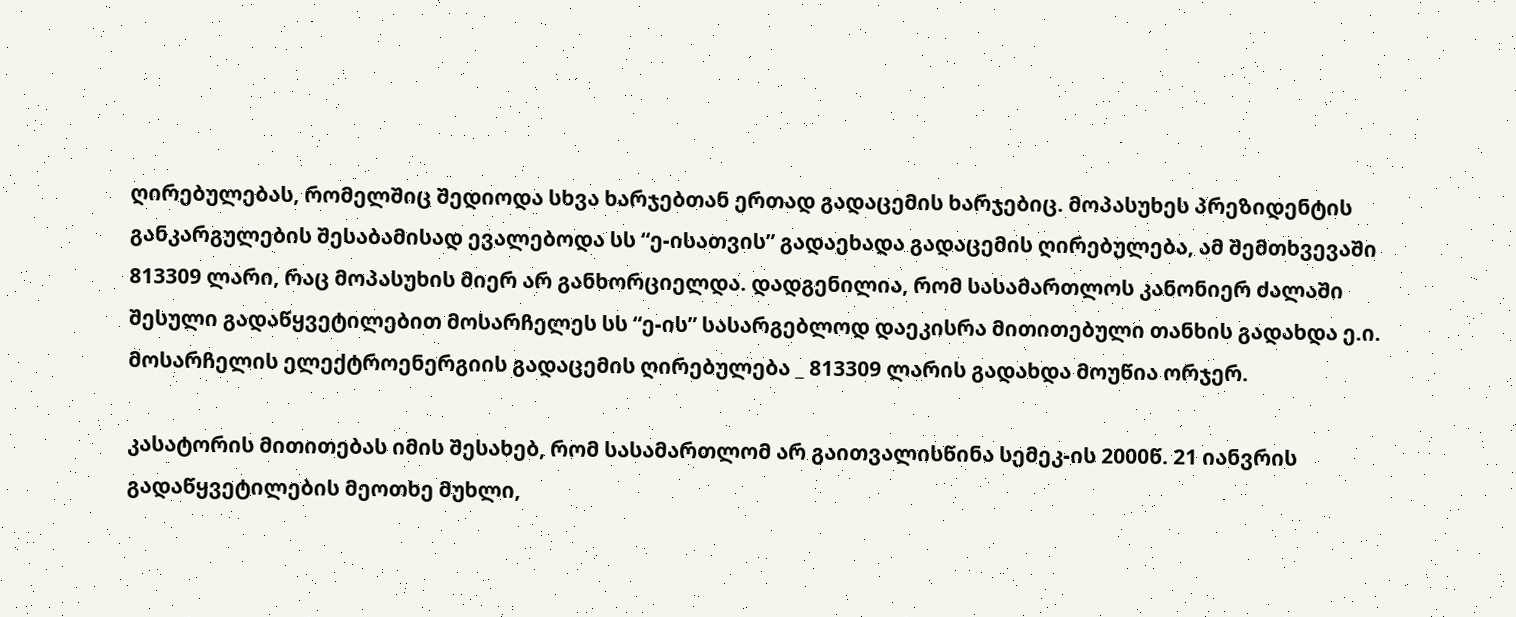ღირებულებას, რომელშიც შედიოდა სხვა ხარჯებთან ერთად გადაცემის ხარჯებიც. მოპასუხეს პრეზიდენტის განკარგულების შესაბამისად ევალებოდა სს “ე-ისათვის” გადაეხადა გადაცემის ღირებულება, ამ შემთხვევაში 813309 ლარი, რაც მოპასუხის მიერ არ განხორციელდა. დადგენილია, რომ სასამართლოს კანონიერ ძალაში შესული გადაწყვეტილებით მოსარჩელეს სს “ე-ის” სასარგებლოდ დაეკისრა მითითებული თანხის გადახდა ე.ი. მოსარჩელის ელექტროენერგიის გადაცემის ღირებულება _ 813309 ლარის გადახდა მოუწია ორჯერ.

კასატორის მითითებას იმის შესახებ, რომ სასამართლომ არ გაითვალისწინა სემეკ-ის 2000წ. 21 იანვრის გადაწყვეტილების მეოთხე მუხლი,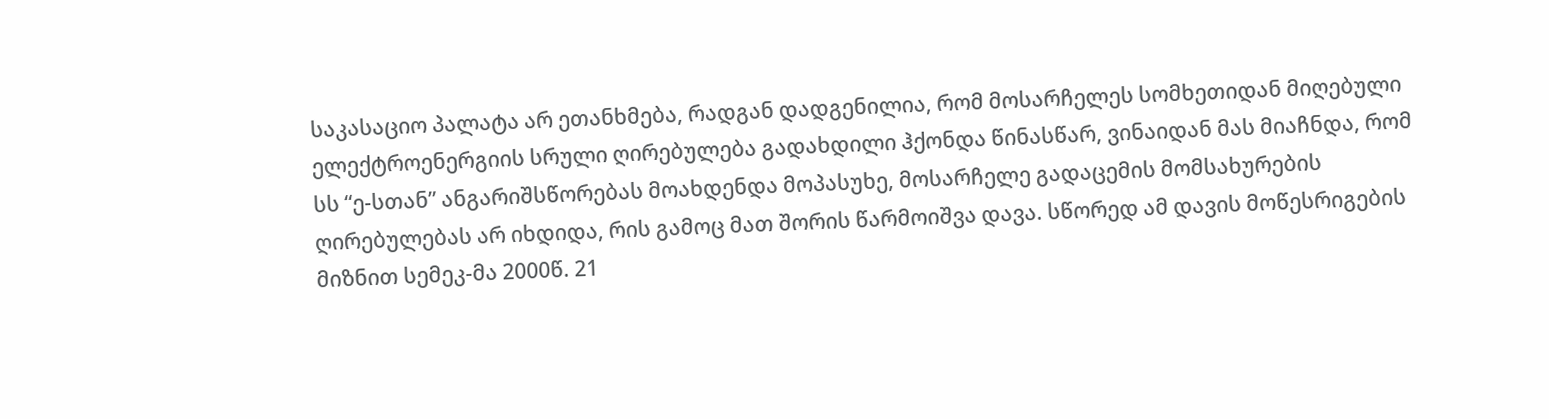საკასაციო პალატა არ ეთანხმება, რადგან დადგენილია, რომ მოსარჩელეს სომხეთიდან მიღებული ელექტროენერგიის სრული ღირებულება გადახდილი ჰქონდა წინასწარ, ვინაიდან მას მიაჩნდა, რომ სს “ე-სთან” ანგარიშსწორებას მოახდენდა მოპასუხე, მოსარჩელე გადაცემის მომსახურების ღირებულებას არ იხდიდა, რის გამოც მათ შორის წარმოიშვა დავა. სწორედ ამ დავის მოწესრიგების მიზნით სემეკ-მა 2000წ. 21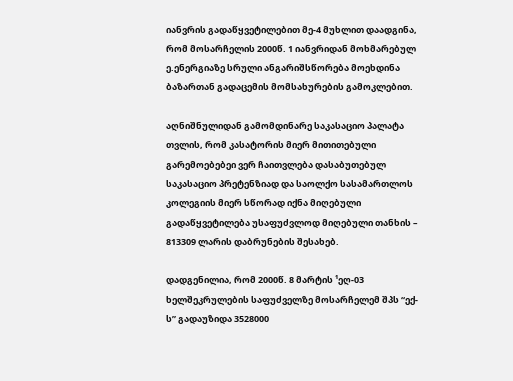იანვრის გადაწყვეტილებით მე-4 მუხლით დაადგინა, რომ მოსარჩელის 2000წ. 1 იანვრიდან მოხმარებულ ე.ენერგიაზე სრული ანგარიშსწორება მოეხდინა ბაზართან გადაცემის მომსახურების გამოკლებით.

აღნიშნულიდან გამომდინარე საკასაციო პალატა თვლის, რომ კასატორის მიერ მითითებული გარემოებებეი ვერ ჩაითვლება დასაბუთებულ საკასაციო პრეტენზიად და საოლქო სასამართლოს კოლეგიის მიერ სწორად იქნა მიღებული გადაწყვეტილება უსაფუძვლოდ მიღებული თანხის – 813309 ლარის დაბრუნების შესახებ.

დადგენილია, რომ 2000წ. 8 მარტის ¹ეღ-03 ხელშეკრულების საფუძველზე მოსარჩელემ შპს “ექ-ს” გადაუზიდა 3528000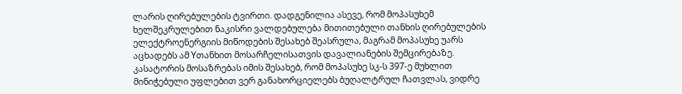ლარის ღირებულების ტვირთი. დადგენილია ასევე, რომ მოპასუხემ ხელშეკრულებით ნაკისრი ვალდებულება მითითებული თანხის ღირებულების ელექტროენერგიის მიწოდების შესახებ შეასრულა, მაგრამ მოპასუხე უარს აცხადებს ამ Yთანხით მოსარჩელისათვის დავალიანების შემცირებაზე. კასატორის მოსაზრებას იმის შესახებ, რომ მოპასუხე სკ-ს 397-ე მუხლით მინიჭებული უფლებით ვერ განახორციელებს ბუღალტრულ ჩათვლას, ვიდრე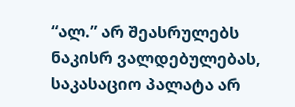“ალ.” არ შეასრულებს ნაკისრ ვალდებულებას, საკასაციო პალატა არ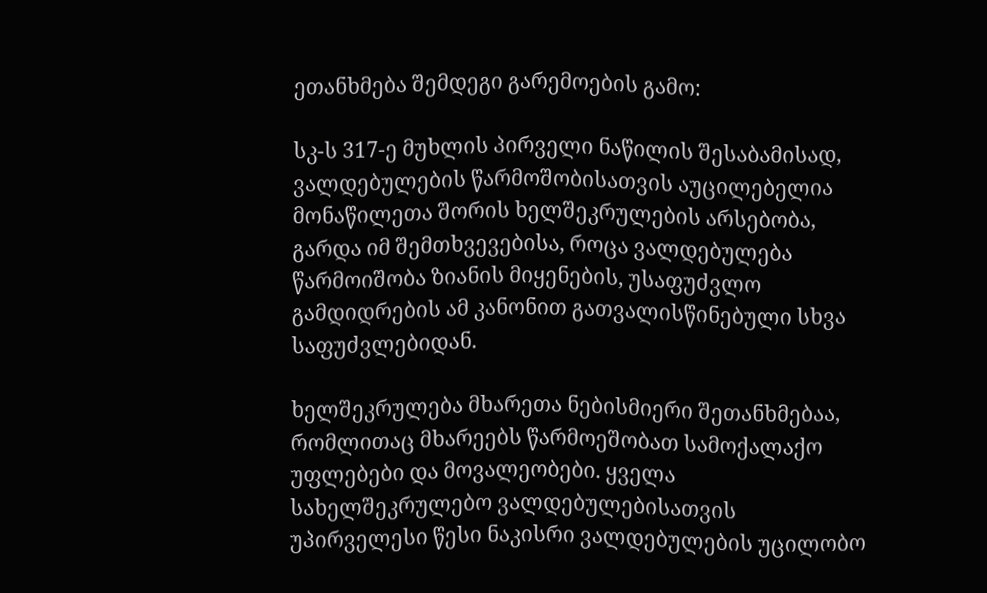ეთანხმება შემდეგი გარემოების გამო:

სკ-ს 317-ე მუხლის პირველი ნაწილის შესაბამისად, ვალდებულების წარმოშობისათვის აუცილებელია მონაწილეთა შორის ხელშეკრულების არსებობა, გარდა იმ შემთხვევებისა, როცა ვალდებულება წარმოიშობა ზიანის მიყენების, უსაფუძვლო გამდიდრების ამ კანონით გათვალისწინებული სხვა საფუძვლებიდან.

ხელშეკრულება მხარეთა ნებისმიერი შეთანხმებაა, რომლითაც მხარეებს წარმოეშობათ სამოქალაქო უფლებები და მოვალეობები. ყველა სახელშეკრულებო ვალდებულებისათვის უპირველესი წესი ნაკისრი ვალდებულების უცილობო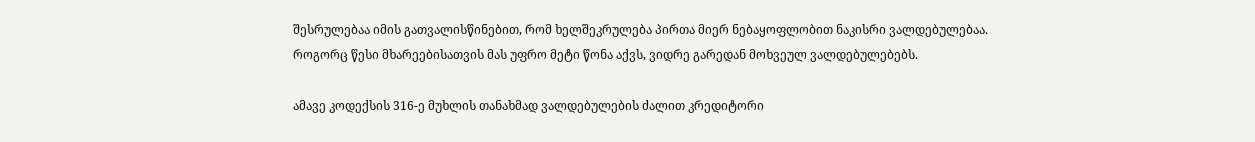შესრულებაა იმის გათვალისწინებით, რომ ხელშეკრულება პირთა მიერ ნებაყოფლობით ნაკისრი ვალდებულებაა. როგორც წესი მხარეებისათვის მას უფრო მეტი წონა აქვს, ვიდრე გარედან მოხვეულ ვალდებულებებს.

ამავე კოდექსის 316-ე მუხლის თანახმად ვალდებულების ძალით კრედიტორი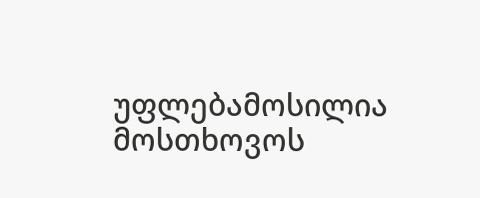უფლებამოსილია მოსთხოვოს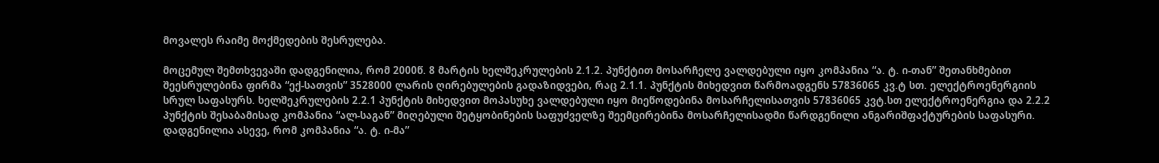მოვალეს რაიმე მოქმედების შესრულება.

მოცემულ შემთხვევაში დადგენილია, რომ 2000წ. 8 მარტის ხელშეკრულების 2.1.2. პუნქტით მოსარჩელე ვალდებული იყო კომპანია “ა. ტ. ი-თან” შეთანხმებით შეესრულებინა ფირმა “ექ-სათვის” 3528000 ლარის ღირებულების გადაზიდვები, რაც 2.1.1. პუნქტის მიხედვით წარმოადგენს 57836065 კვ.ტ სთ. ელექტროენერგიის სრულ საფასურს. ხელშეკრულების 2.2.1 პუნქტის მიხედვით მოპასუხე ვალდებული იყო მიეწოდებინა მოსარჩელისათვის 57836065 კვტ.სთ ელექტროენერგია და 2.2.2 პუნქტის შესაბამისად კომპანია “ალ-საგან” მიღებული შეტყობინების საფუძველზე შეემცირებინა მოსარჩელისადმი წარდგენილი ანგარიშფაქტურების საფასური. დადგენილია ასევე, რომ კომპანია “ა. ტ. ი-მა”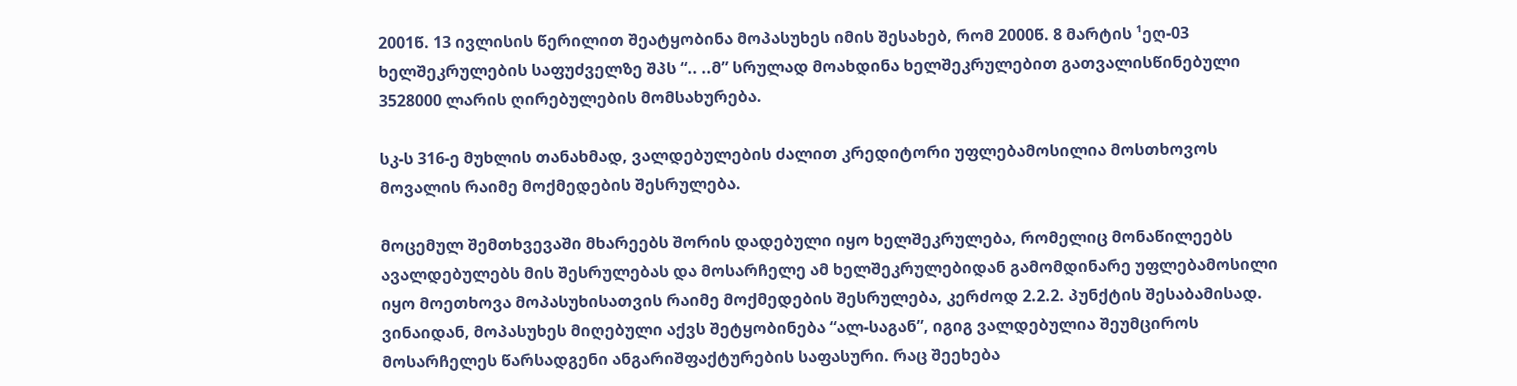2001წ. 13 ივლისის წერილით შეატყობინა მოპასუხეს იმის შესახებ, რომ 2000წ. 8 მარტის ¹ეღ-03 ხელშეკრულების საფუძველზე შპს “.. ..მ” სრულად მოახდინა ხელშეკრულებით გათვალისწინებული 3528000 ლარის ღირებულების მომსახურება.

სკ-ს 316-ე მუხლის თანახმად, ვალდებულების ძალით კრედიტორი უფლებამოსილია მოსთხოვოს მოვალის რაიმე მოქმედების შესრულება.

მოცემულ შემთხვევაში მხარეებს შორის დადებული იყო ხელშეკრულება, რომელიც მონაწილეებს ავალდებულებს მის შესრულებას და მოსარჩელე ამ ხელშეკრულებიდან გამომდინარე უფლებამოსილი იყო მოეთხოვა მოპასუხისათვის რაიმე მოქმედების შესრულება, კერძოდ 2.2.2. პუნქტის შესაბამისად. ვინაიდან, მოპასუხეს მიღებული აქვს შეტყობინება “ალ-საგან”, იგიგ ვალდებულია შეუმციროს მოსარჩელეს წარსადგენი ანგარიშფაქტურების საფასური. რაც შეეხება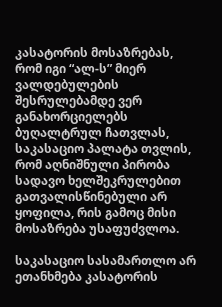კასატორის მოსაზრებას, რომ იგი “ალ-ს” მიერ ვალდებულების შესრულებამდე ვერ განახორციელებს ბუღალტრულ ჩათვლას, საკასაციო პალატა თვლის, რომ აღნიშნული პირობა სადავო ხელშეკრულებით გათვალისწინებული არ ყოფილა, რის გამოც მისი მოსაზრება უსაფუძვლოა.

საკასაციო სასამართლო არ ეთანხმება კასატორის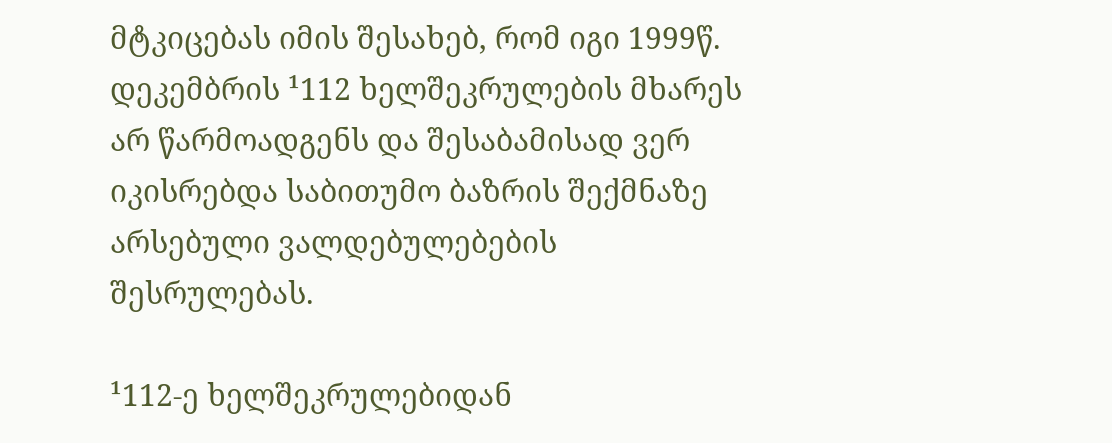მტკიცებას იმის შესახებ, რომ იგი 1999წ. დეკემბრის ¹112 ხელშეკრულების მხარეს არ წარმოადგენს და შესაბამისად ვერ იკისრებდა საბითუმო ბაზრის შექმნაზე არსებული ვალდებულებების შესრულებას.

¹112-ე ხელშეკრულებიდან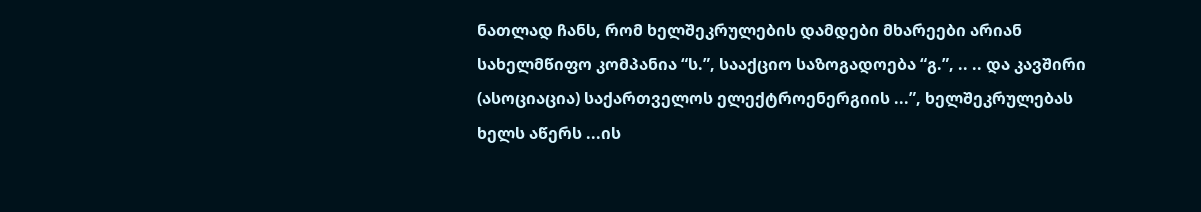ნათლად ჩანს, რომ ხელშეკრულების დამდები მხარეები არიან სახელმწიფო კომპანია “ს.”, სააქციო საზოგადოება “გ.”, .. .. და კავშირი (ასოციაცია) საქართველოს ელექტროენერგიის ...”, ხელშეკრულებას ხელს აწერს ...ის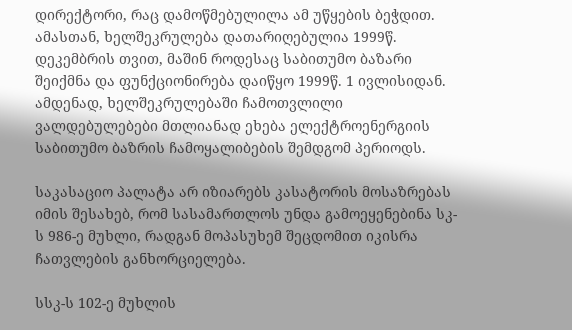დირექტორი, რაც დამოწმებულილა ამ უწყების ბეჭდით. ამასთან, ხელშეკრულება დათარიღებულია 1999წ. დეკემბრის თვით, მაშინ როდესაც საბითუმო ბაზარი შეიქმნა და ფუნქციონირება დაიწყო 1999წ. 1 ივლისიდან. ამდენად, ხელშეკრულებაში ჩამოთვლილი ვალდებულებები მთლიანად ეხება ელექტროენერგიის საბითუმო ბაზრის ჩამოყალიბების შემდგომ პერიოდს.

საკასაციო პალატა არ იზიარებს კასატორის მოსაზრებას იმის შესახებ, რომ სასამართლოს უნდა გამოეყენებინა სკ-ს 986-ე მუხლი, რადგან მოპასუხემ შეცდომით იკისრა ჩათვლების განხორციელება.

სსკ-ს 102-ე მუხლის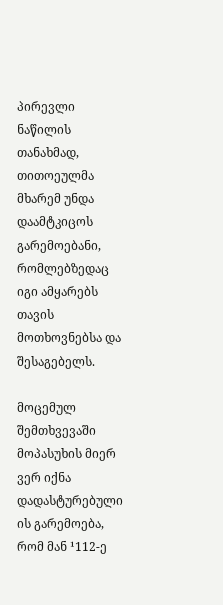პირევლი ნაწილის თანახმად, თითოეულმა მხარემ უნდა დაამტკიცოს გარემოებანი, რომლებზედაც იგი ამყარებს თავის მოთხოვნებსა და შესაგებელს.

მოცემულ შემთხვევაში მოპასუხის მიერ ვერ იქნა დადასტურებული ის გარემოება, რომ მან ¹112-ე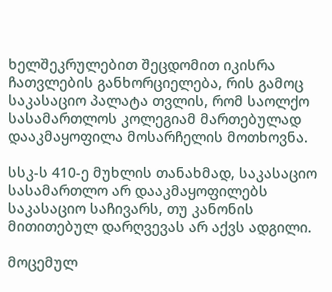ხელშეკრულებით შეცდომით იკისრა ჩათვლების განხორციელება, რის გამოც საკასაციო პალატა თვლის, რომ საოლქო სასამართლოს კოლეგიამ მართებულად დააკმაყოფილა მოსარჩელის მოთხოვნა.

სსკ-ს 410-ე მუხლის თანახმად, საკასაციო სასამართლო არ დააკმაყოფილებს საკასაციო საჩივარს, თუ კანონის მითითებულ დარღვევას არ აქვს ადგილი.

მოცემულ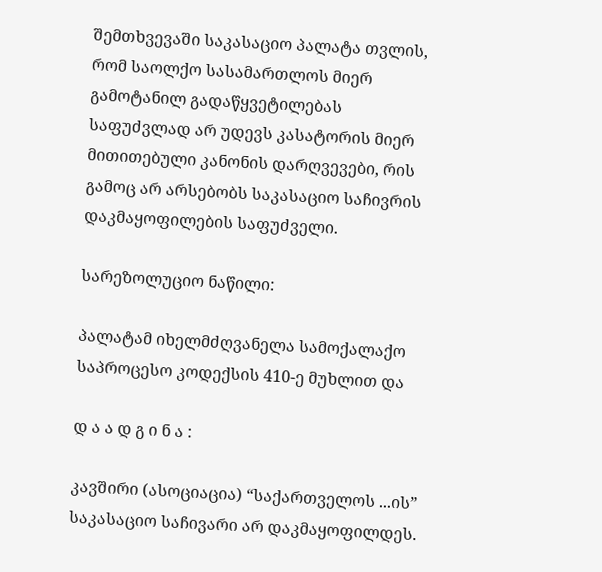შემთხვევაში საკასაციო პალატა თვლის, რომ საოლქო სასამართლოს მიერ გამოტანილ გადაწყვეტილებას საფუძვლად არ უდევს კასატორის მიერ მითითებული კანონის დარღვევები, რის გამოც არ არსებობს საკასაციო საჩივრის დაკმაყოფილების საფუძველი.

სარეზოლუციო ნაწილი:

პალატამ იხელმძღვანელა სამოქალაქო საპროცესო კოდექსის 410-ე მუხლით და

დ ა ა დ გ ი ნ ა :

კავშირი (ასოციაცია) “საქართველოს ...ის” საკასაციო საჩივარი არ დაკმაყოფილდეს.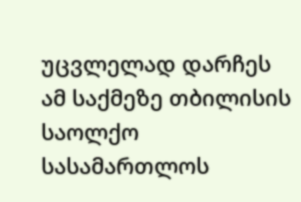უცვლელად დარჩეს ამ საქმეზე თბილისის საოლქო სასამართლოს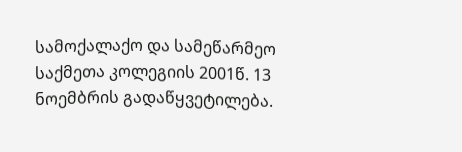სამოქალაქო და სამეწარმეო საქმეთა კოლეგიის 2001წ. 13 ნოემბრის გადაწყვეტილება.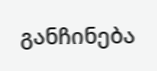განჩინება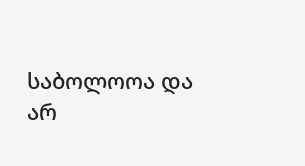საბოლოოა და არ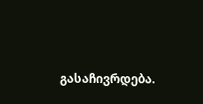გასაჩივრდება.